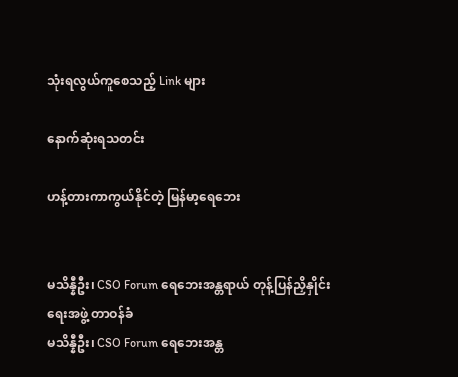သုံးရလွယ်ကူစေသည့် Link များ

နောက်ဆုံးရသတင်း

ဟန့်တားကာကွယ်နိုင်တဲ့ မြန်မာ့ရေဘေး


မသိန္နီဦး၊ CSO Forum ရေဘေးအန္တရာယ် တုန့်ပြန်ညှိနှိုင်းရေးအဖွဲ့ တာဝန်ခံ
မသိန္နီဦး၊ CSO Forum ရေဘေးအန္တ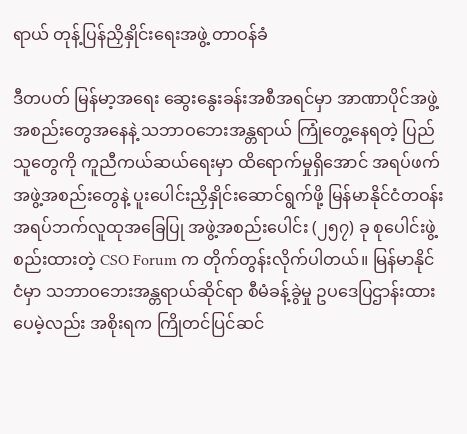ရာယ် တုန့်ပြန်ညှိနှိုင်းရေးအဖွဲ့ တာဝန်ခံ

ဒီတပတ် မြန်မာ့အရေး ဆွေးနွေးခန်းအစီအရင်မှာ အာဏာပိုင်အဖွဲ့အစည်းတွေအနေနဲ့ သဘာဝဘေးအန္တရာယ် ကြုံတွေ့နေရတဲ့ ပြည်သူတွေကို ကူညီကယ်ဆယ်ရေးမှာ ထိရောက်မှုရှိအောင် အရပ်ဖက်အဖွဲ့အစည်းတွေနဲ့ ပူးပေါင်းညှိနှိုင်းဆောင်ရွက်ဖို့ မြန်မာနိုင်ငံတဝန်း အရပ်ဘက်လူထုအခြေပြု အဖွဲ့အစည်းပေါင်း (၂၅၇) ခု စုပေါင်းဖွဲ့စည်းထားတဲ့ CSO Forum က တိုက်တွန်းလိုက်ပါတယ်။ မြန်မာနိုင်ငံမှာ သဘာဝဘေးအန္တရာယ်ဆိုင်ရာ စီမံခန့်ခွဲမှု ဥပဒေပြဌာန်းထားပေမဲ့လည်း အစိုးရက ကြိုတင်ပြင်ဆင်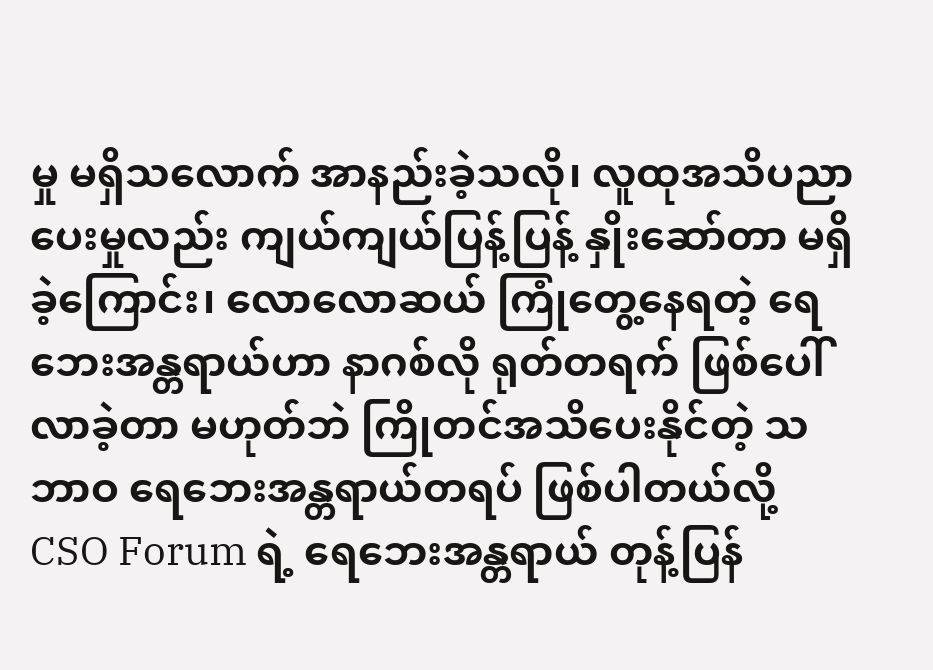မှု မရှိသလောက် အာနည်းခဲ့သလို၊ လူထုအသိပညာပေးမှုလည်း ကျယ်ကျယ်ပြန့်ပြန့် နှိုးဆော်တာ မရှိခဲ့ကြောင်း၊ လောလောဆယ် ကြုံတွေ့နေရတဲ့ ရေဘေးအန္တရာယ်ဟာ နာဂစ်လို ရုတ်တရက် ဖြစ်ပေါ်လာခဲ့တာ မဟုတ်ဘဲ ကြိုတင်အသိပေးနိုင်တဲ့ သဘာဝ ရေဘေးအန္တရာယ်တရပ် ဖြစ်ပါတယ်လို့ CSO Forum ရဲ့ ရေဘေးအန္တရာယ် တုန့်ပြန်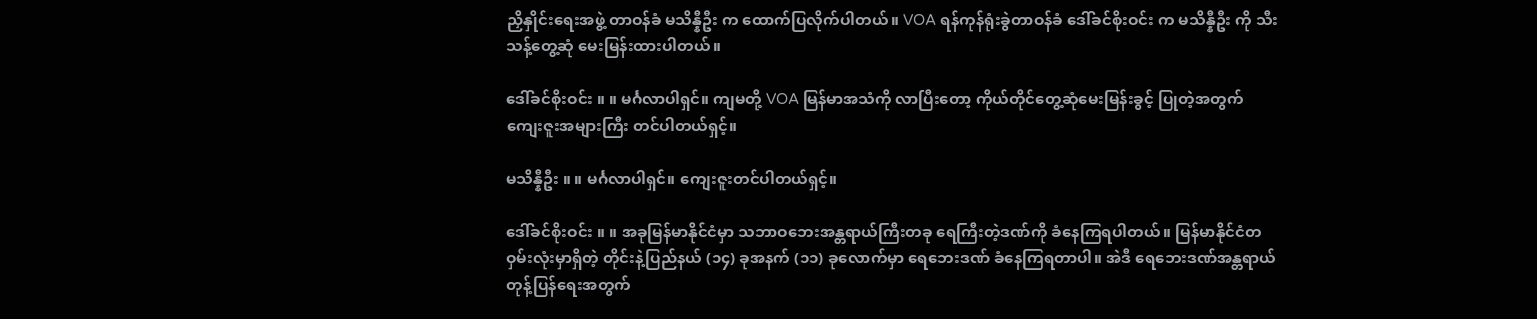ညှိနှိုင်းရေးအဖွဲ့ တာဝန်ခံ မသိန္နီဦး က ထောက်ပြလိုက်ပါတယ်။ VOA ရန်ကုန်ရုံးခွဲတာဝန်ခံ ဒေါ်ခင်စိုးဝင်း က မသိန္နီဦး ကို သီးသန့်တွေ့ဆုံ မေးမြန်းထားပါတယ်။

ဒေါ်ခင်စိုးဝင်း ။ ။ မင်္ဂလာပါရှင်။ ကျမတို့ VOA မြန်မာအသံကို လာပြီးတော့ ကိုယ်တိုင်တွေ့ဆုံမေးမြန်းခွင့် ပြုတဲ့အတွက် ကျေးဇူးအများကြီး တင်ပါတယ်ရှင့်။

မသိန္နီဦး ။ ။ မင်္ဂလာပါရှင်။ ကျေးဇူးတင်ပါတယ်ရှင့်။

ဒေါ်ခင်စိုးဝင်း ။ ။ အခုမြန်မာနိုင်ငံမှာ သဘာဝဘေးအန္တရာယ်ကြီးတခု ရေကြီးတဲ့ဒဏ်ကို ခံနေကြရပါတယ်။ မြန်မာနိုင်ငံတဝှမ်းလုံးမှာရှိတဲ့ တိုင်းနဲ့ပြည်နယ် (၁၄) ခုအနက် (၁၁) ခုလောက်မှာ ရေဘေးဒဏ် ခံနေကြရတာပါ။ အဲဒီ ရေဘေးဒဏ်အန္တရာယ် တုန့်ပြန်ရေးအတွက်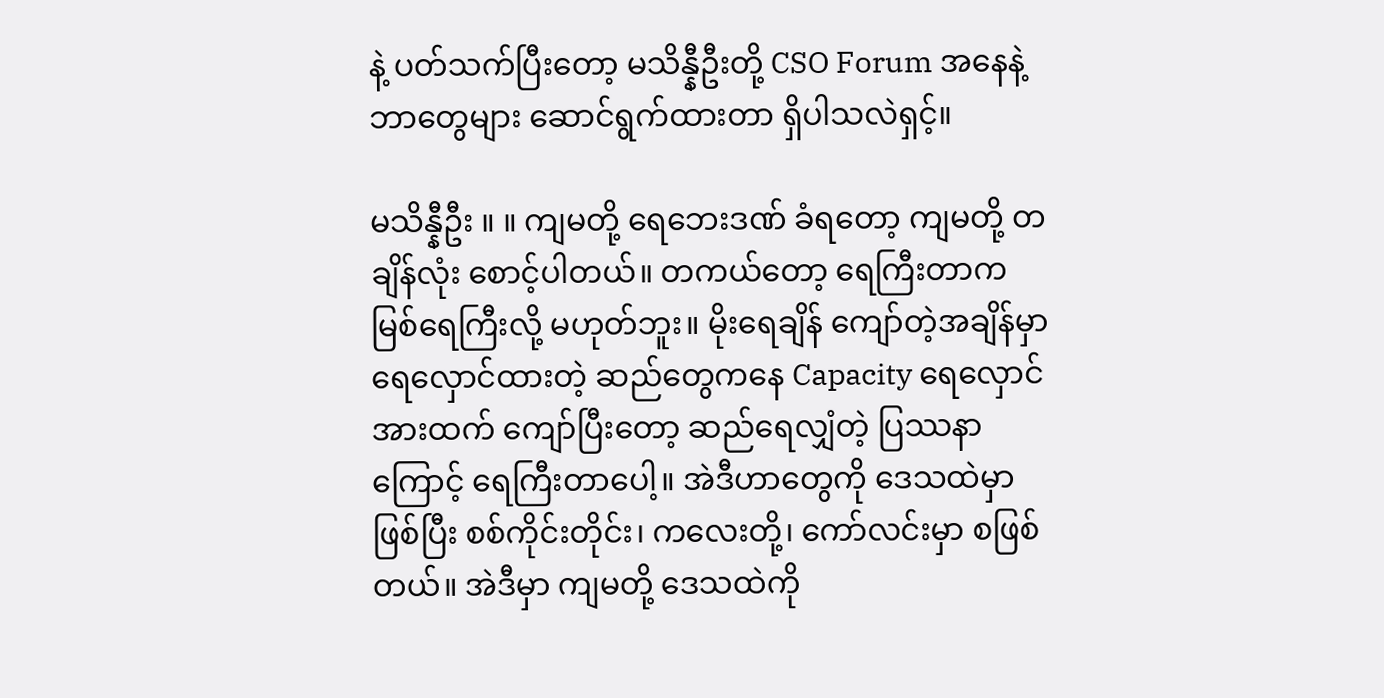နဲ့ ပတ်သက်ပြီးတော့ မသိန္နီဦးတို့ CSO Forum အနေနဲ့ ဘာတွေများ ဆောင်ရွက်ထားတာ ရှိပါသလဲရှင့်။

မသိန္နီဦး ။ ။ ကျမတို့ ရေဘေးဒဏ် ခံရတော့ ကျမတို့ တချိန်လုံး စောင့်ပါတယ်။ တကယ်တော့ ရေကြီးတာက မြစ်ရေကြီးလို့ မဟုတ်ဘူး။ မိုးရေချိန် ကျော်တဲ့အချိန်မှာ ရေလှောင်ထားတဲ့ ဆည်တွေကနေ Capacity ရေလှောင်အားထက် ကျော်ပြီးတော့ ဆည်ရေလျှံတဲ့ ပြဿနာကြောင့် ရေကြီးတာပေါ့။ အဲဒီဟာတွေကို ဒေသထဲမှာဖြစ်ပြီး စစ်ကိုင်းတိုင်း၊ ကလေးတို့၊ ကော်လင်းမှာ စဖြစ်တယ်။ အဲဒီမှာ ကျမတို့ ဒေသထဲကို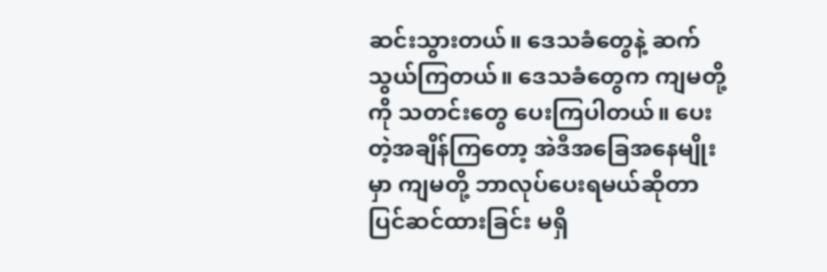ဆင်းသွားတယ်။ ဒေသခံတွေနဲ့ ဆက်သွယ်ကြတယ်။ ဒေသခံတွေက ကျမတို့ကို သတင်းတွေ ပေးကြပါတယ်။ ပေးတဲ့အချိန်ကြတော့ အဲဒီအခြေအနေမျိုးမှာ ကျမတို့ ဘာလုပ်ပေးရမယ်ဆိုတာ ပြင်ဆင်ထားခြင်း မရှိ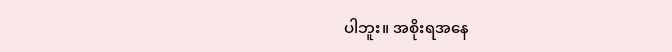ပါဘူး။ အစိုးရအနေ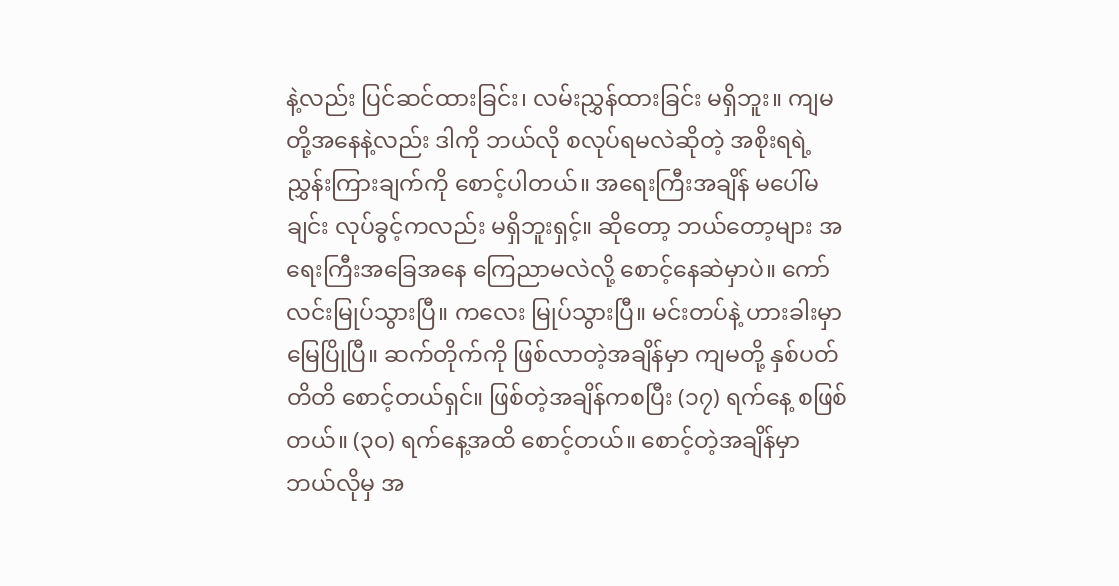နဲ့လည်း ပြင်ဆင်ထားခြင်း၊ လမ်းညွှန်ထားခြင်း မရှိဘူး။ ကျမတို့အနေနဲ့လည်း ဒါကို ဘယ်လို စလုပ်ရမလဲဆိုတဲ့ အစိုးရရဲ့ ညွှန်းကြားချက်ကို စောင့်ပါတယ်။ အရေးကြီးအချိန် မပေါ်မချင်း လုပ်ခွင့်ကလည်း မရှိဘူးရှင့်။ ဆိုတော့ ဘယ်တော့များ အရေးကြီးအခြေအနေ ကြေညာမလဲလို့ စောင့်နေဆဲမှာပဲ။ ကော်လင်းမြုပ်သွားပြီ။ ကလေး မြုပ်သွားပြီ။ မင်းတပ်နဲ့ ဟားခါးမှာ မြေပြိုပြီ။ ဆက်တိုက်ကို ဖြစ်လာတဲ့အချိန်မှာ ကျမတို့ နှစ်ပတ်တိတိ စောင့်တယ်ရှင်။ ဖြစ်တဲ့အချိန်ကစပြီး (၁၇) ရက်နေ့ စဖြစ်တယ်။ (၃၀) ရက်နေ့အထိ စောင့်တယ်။ စောင့်တဲ့အချိန်မှာ ဘယ်လိုမှ အ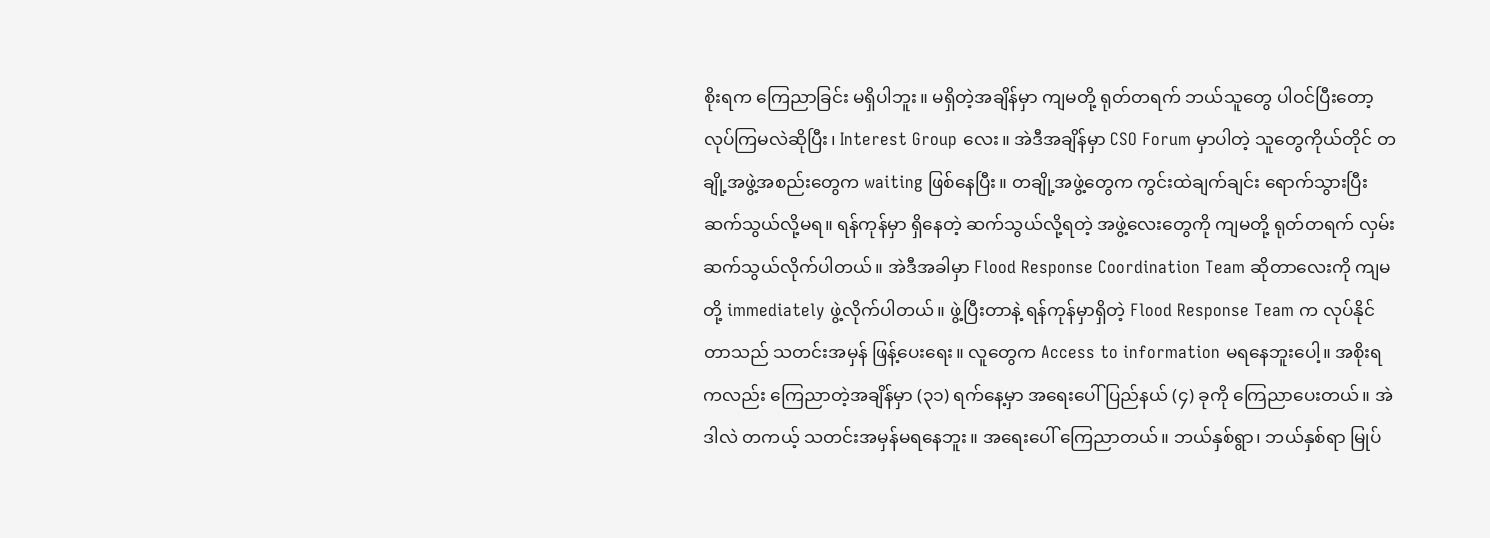စိုးရက ကြေညာခြင်း မရှိပါဘူး။ မရှိတဲ့အချိန်မှာ ကျမတို့ ရုတ်တရက် ဘယ်သူတွေ ပါဝင်ပြီးတော့ လုပ်ကြမလဲဆိုပြီး၊ Interest Group လေး။ အဲဒီအချိန်မှာ CSO Forum မှာပါတဲ့ သူတွေကိုယ်တိုင် တချို့အဖွဲ့အစည်းတွေက waiting ဖြစ်နေပြီး။ တချို့အဖွဲ့တွေက ကွင်းထဲချက်ချင်း ရောက်သွားပြီး ဆက်သွယ်လို့မရ။ ရန်ကုန်မှာ ရှိနေတဲ့ ဆက်သွယ်လို့ရတဲ့ အဖွဲ့လေးတွေကို ကျမတို့ ရုတ်တရက် လှမ်းဆက်သွယ်လိုက်ပါတယ်။ အဲဒီအခါမှာ Flood Response Coordination Team ဆိုတာလေးကို ကျမတို့ immediately ဖွဲ့လိုက်ပါတယ်။ ဖွဲ့ပြီးတာနဲ့ ရန်ကုန်မှာရှိတဲ့ Flood Response Team က လုပ်နိုင်တာသည် သတင်းအမှန် ဖြန့်ပေးရေး။ လူတွေက Access to information မရနေဘူးပေါ့။ အစိုးရကလည်း ကြေညာတဲ့အချိန်မှာ (၃၁) ရက်နေ့မှာ အရေးပေါ် ပြည်နယ် (၄) ခုကို ကြေညာပေးတယ်။ အဲဒါလဲ တကယ့် သတင်းအမှန်မရနေဘူး။ အရေးပေါ် ကြေညာတယ်။ ဘယ်နှစ်ရွာ၊ ဘယ်နှစ်ရာ မြုပ်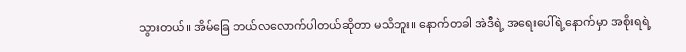သွားတယ်။ အိမ်ခြေ ဘယ်လလောက်ပါတယ်ဆိုတာ မသိဘူး။ နောက်တခါ အဲဒီရဲ့ အရေးပေါ်ရဲ့နောက်မှာ အစိုးရရဲ့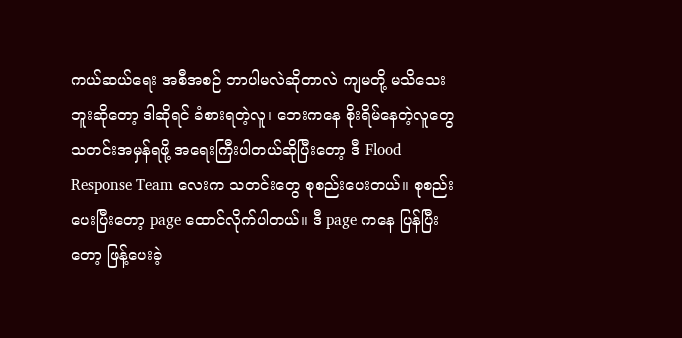ကယ်ဆယ်ရေး အစီအစဉ် ဘာပါမလဲဆိုတာလဲ ကျမတို့ မသိသေးဘူးဆိုတော့ ဒါဆိုရင် ခံစားရတဲ့လူ၊ ဘေးကနေ စိုးရိမ်နေတဲ့လူတွေ သတင်းအမှန်ရဖို့ အရေးကြီးပါတယ်ဆိုပြီးတော့ ဒီ Flood Response Team လေးက သတင်းတွေ စုစည်းပေးတယ်။ စုစည်းပေးပြီးတော့ page ထောင်လိုက်ပါတယ်။ ဒီ page ကနေ ပြန်ပြီးတော့ ဖြန့်ပေးခဲ့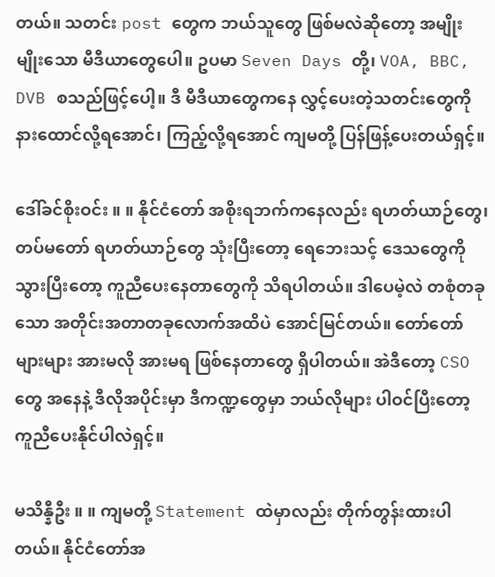တယ်။ သတင်း post တွေက ဘယ်သူတွေ ဖြစ်မလဲဆိုတော့ အမျိုးမျိုးသော မီဒီယာတွေပေါ။ ဥပမာ Seven Days တို့၊ VOA, BBC, DVB စသည်ဖြင့်ပေါ့။ ဒီ မီဒီယာတွေကနေ လွှင့်ပေးတဲ့သတင်းတွေကို နားထောင်လို့ရအောင်၊ ကြည့်လို့ရအောင် ကျမတို့ ပြန်ဖြန့်ပေးတယ်ရှင့်။

ဒေါ်ခင်စိုးဝင်း ။ ။ နိုင်ငံတော် အစိုးရဘက်ကနေလည်း ရဟတ်ယာဉ်တွေ၊ တပ်မတော် ရဟတ်ယာဉ်တွေ သုံးပြီးတော့ ရေဘေးသင့် ဒေသတွေကို သွားပြီးတော့ ကူညီပေးနေတာတွေကို သိရပါတယ်။ ဒါပေမဲ့လဲ တစုံတခုသော အတိုင်းအတာတခုလောက်အထိပဲ အောင်မြင်တယ်။ တော်တော်များများ အားမလို အားမရ ဖြစ်နေတာတွေ ရှိပါတယ်။ အဲဒီတော့ CSO တွေ အနေနဲ့ ဒီလိုအပိုင်းမှာ ဒီကဏ္ဍတွေမှာ ဘယ်လိုများ ပါဝင်ပြီးတော့ ကူညီပေးနိုင်ပါလဲရှင့်။

မသိန္နီဦး ။ ။ ကျမတို့ Statement ထဲမှာလည်း တိုက်တွန်းထားပါတယ်။ နိုင်ငံတော်အ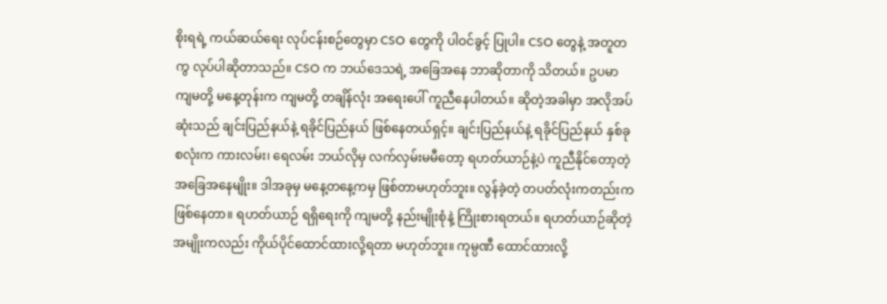စိုးရရဲ့ ကယ်ဆယ်ရေး လုပ်ငန်းစဉ်တွေမှာ CSO တွေကို ပါဝင်ခွင့် ပြုပါ။ CSO တွေနဲ့ အတူတကွ လုပ်ပါဆိုတာသည်။ CSO က ဘယ်ဒေသရဲ့ အခြေအနေ ဘာဆိုတာကို သိတယ်။ ဥပမာ ကျမတို့ မနေ့တုန်းက ကျမတို့ တချိန်လုံး အရေးပေါ် ကူညီနေပါတယ်။ ဆိုတဲ့အခါမှာ အလိုအပ်ဆုံးသည် ချင်းပြည်နယ်နဲ့ ရခိုင်ပြည်နယ် ဖြစ်နေတယ်ရှင့်။ ချင်းပြည်နယ်နဲ့ ရခိုင်ပြည်နယ် နှစ်ခုစလုံးက ကားလမ်း၊ ရေလမ်း ဘယ်လိုမှ လက်လှမ်းမမီတော့ ရဟတ်ယာဉ်နဲ့ပဲ ကူညီနိုင်တော့တဲ့ အခြေအနေမျိုး။ ဒါအခုမှ မနေ့တနေ့ကမှ ဖြစ်တာမဟုတ်ဘူး။ လွန်ခဲ့တဲ့ တပတ်လုံးကတည်းက ဖြစ်နေတာ။ ရဟတ်ယာဉ် ရရှိရေးကို ကျမတို့ နည်းမျိုးစုံနဲ့ ကြိုးစားရတယ်။ ရဟတ်ယာဉ်ဆိုတဲ့ အမျိုးကလည်း ကိုယ်ပိုင်ထောင်ထားလို့ရတာ မဟုတ်ဘူး။ ကုမ္ပဏီ ထောင်ထားလို့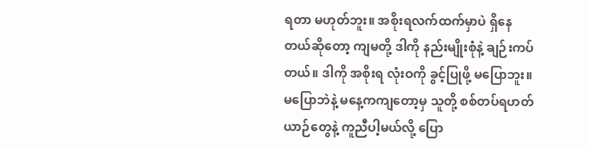ရတာ မဟုတ်ဘူး။ အစိုးရလက်ထက်မှာပဲ ရှိနေတယ်ဆိုတော့ ကျမတို့ ဒါကို နည်းမျိုးစုံနဲ့ ချဉ်းကပ်တယ်။ ဒါကို အစိုးရ လုံးဝကို ခွင့်ပြုဖို့ မပြောဘူး။ မပြောဘဲနဲ့ မနေ့ကကျတော့မှ သူတို့ စစ်တပ်ရဟတ်ယာဉ်တွေနဲ့ ကူညီပါ့မယ်လို့ ပြော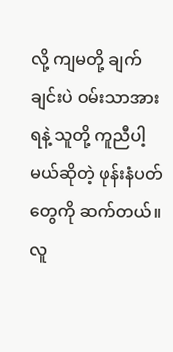လို့ ကျမတို့ ချက်ချင်းပဲ ဝမ်းသာအားရနဲ့ သူတို့ ကူညီပါ့မယ်ဆိုတဲ့ ဖုန်းနံပတ်တွေကို ဆက်တယ်။ လူ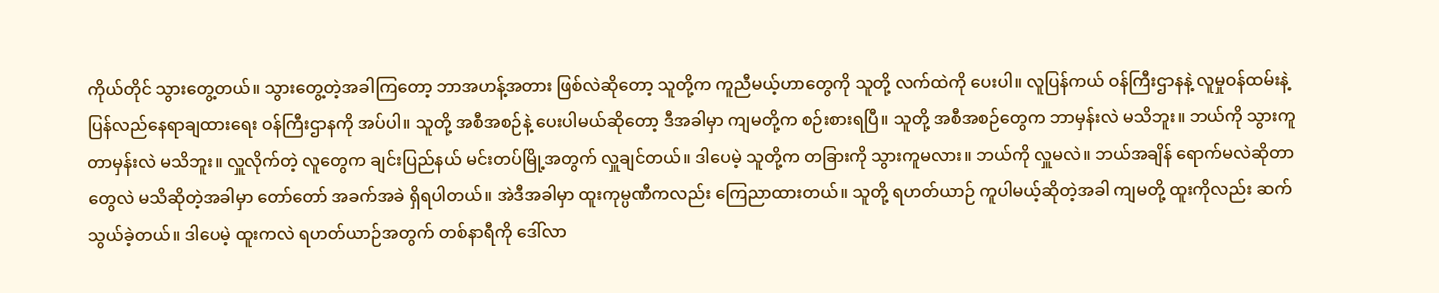ကိုယ်တိုင် သွားတွေ့တယ်။ သွားတွေ့တဲ့အခါကြတော့ ဘာအဟန့်အတား ဖြစ်လဲဆိုတော့ သူတို့က ကူညီမယ့်ဟာတွေကို သူတို့ လက်ထဲကို ပေးပါ။ လူပြန်ကယ် ဝန်ကြီးဌာနနဲ့ လူမှုဝန်ထမ်းနဲ့ ပြန်လည်နေရာချထားရေး ဝန်ကြီးဌာနကို အပ်ပါ။ သူတို့ အစီအစဉ်နဲ့ ပေးပါမယ်ဆိုတော့ ဒီအခါမှာ ကျမတို့က စဉ်းစားရပြီ။ သူတို့ အစီအစဉ်တွေက ဘာမှန်းလဲ မသိဘူး။ ဘယ်ကို သွားကူတာမှန်းလဲ မသိဘူး။ လှူလိုက်တဲ့ လူတွေက ချင်းပြည်နယ် မင်းတပ်မြို့အတွက် လှူချင်တယ်။ ဒါပေမဲ့ သူတို့က တခြားကို သွားကူမလား။ ဘယ်ကို လှူမလဲ။ ဘယ်အချိန် ရောက်မလဲဆိုတာတွေလဲ မသိဆိုတဲ့အခါမှာ တော်တော် အခက်အခဲ ရှိရပါတယ်။ အဲဒီအခါမှာ ထူးကုမ္ပဏီကလည်း ကြေညာထားတယ်။ သူတို့ ရဟတ်ယာဉ် ကူပါမယ့်ဆိုတဲ့အခါ ကျမတို့ ထူးကိုလည်း ဆက်သွယ်ခဲ့တယ်။ ဒါပေမဲ့ ထူးကလဲ ရဟတ်ယာဉ်အတွက် တစ်နာရီကို ဒေါ်လာ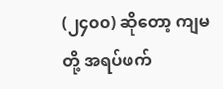(၂၄၀၀) ဆိုတော့ ကျမတို့ အရပ်ဖက်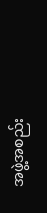အဖွဲ့အစည်း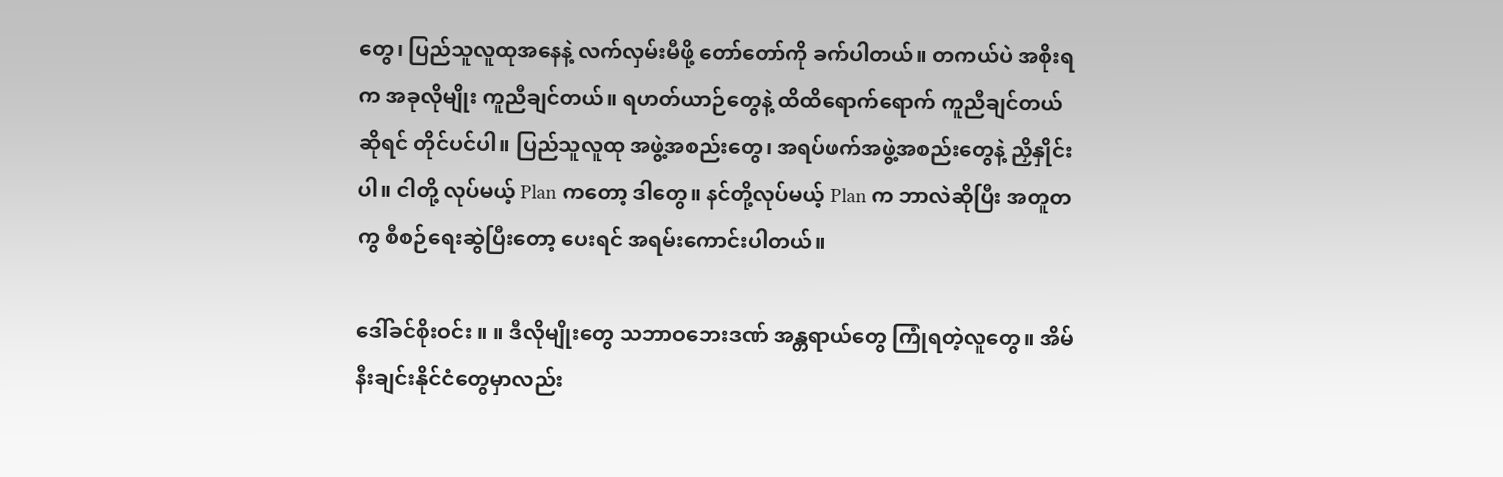တွေ၊ ပြည်သူလူထုအနေနဲ့ လက်လှမ်းမီဖို့ တော်တော်ကို ခက်ပါတယ်။ တကယ်ပဲ အစိုးရက အခုလိုမျိုး ကူညီချင်တယ်။ ရဟတ်ယာဉ်တွေနဲ့ ထိထိရောက်ရောက် ကူညီချင်တယ်ဆိုရင် တိုင်ပင်ပါ။ ပြည်သူလူထု အဖွဲ့အစည်းတွေ၊ အရပ်ဖက်အဖွဲ့အစည်းတွေနဲ့ ညှိနှိုင်းပါ။ ငါတို့ လုပ်မယ့် Plan ကတော့ ဒါတွေ။ နင်တို့လုပ်မယ့် Plan က ဘာလဲဆိုပြီး အတူတကွ စီစဉ်ရေးဆွဲပြီးတော့ ပေးရင် အရမ်းကောင်းပါတယ်။

ဒေါ်ခင်စိုးဝင်း ။ ။ ဒီလိုမျိုးတွေ သဘာဝဘေးဒဏ် အန္တရာယ်တွေ ကြုံရတဲ့လူတွေ။ အိမ်နီးချင်းနိုင်ငံတွေမှာလည်း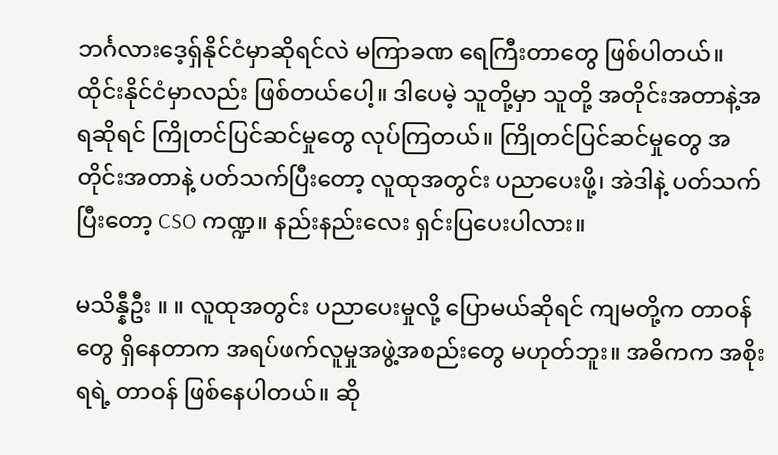ဘင်္ဂလားဒေ့ရှ်နိုင်ငံမှာဆိုရင်လဲ မကြာခဏ ရေကြီးတာတွေ ဖြစ်ပါတယ်။ ထိုင်းနိုင်ငံမှာလည်း ဖြစ်တယ်ပေါ့။ ဒါပေမဲ့ သူတို့မှာ သူတို့ အတိုင်းအတာနဲ့အရဆိုရင် ကြိုတင်ပြင်ဆင်မှုတွေ လုပ်ကြတယ်။ ကြိုတင်ပြင်ဆင်မှုတွေ အတိုင်းအတာနဲ့ ပတ်သက်ပြီးတော့ လူထုအတွင်း ပညာပေးဖို့၊ အဲဒါနဲ့ ပတ်သက်ပြီးတော့ CSO ကဏ္ဍ။ နည်းနည်းလေး ရှင်းပြပေးပါလား။

မသိန္နီဦး ။ ။ လူထုအတွင်း ပညာပေးမှုလို့ ပြောမယ်ဆိုရင် ကျမတို့က တာဝန်တွေ ရှိနေတာက အရပ်ဖက်လူမှုအဖွဲ့အစည်းတွေ မဟုတ်ဘူး။ အဓိကက အစိုးရရဲ့ တာဝန် ဖြစ်နေပါတယ်။ ဆို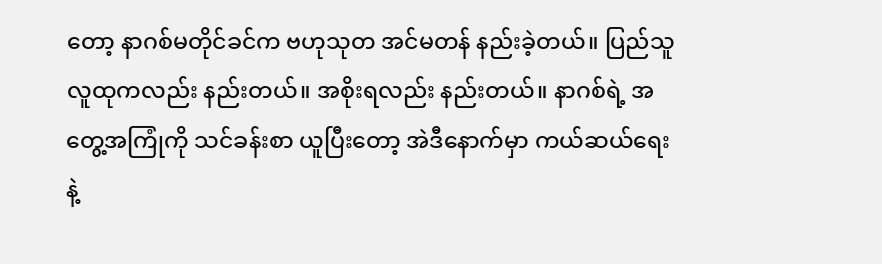တော့ နာဂစ်မတိုင်ခင်က ဗဟုသုတ အင်မတန် နည်းခဲ့တယ်။ ပြည်သူလူထုကလည်း နည်းတယ်။ အစိုးရလည်း နည်းတယ်။ နာဂစ်ရဲ့ အတွေ့အကြုံကို သင်ခန်းစာ ယူပြီးတော့ အဲဒီနောက်မှာ ကယ်ဆယ်ရေးနဲ့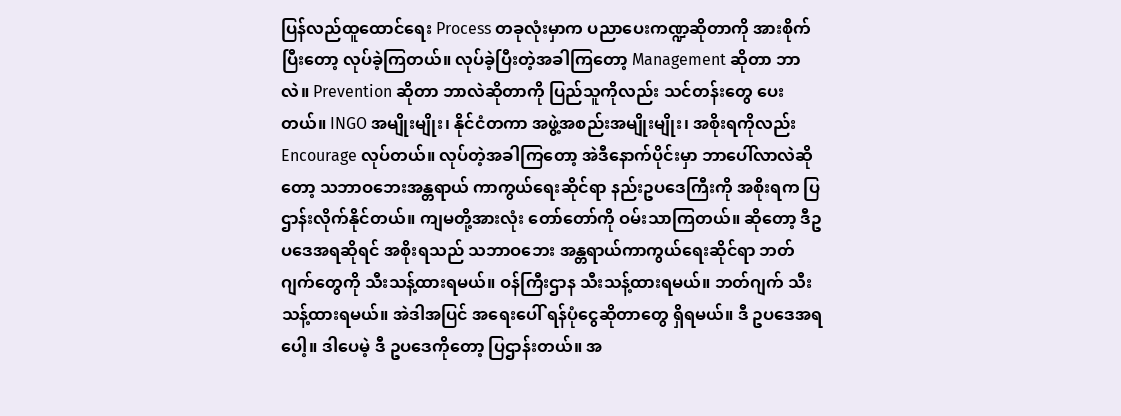ပြန်လည်ထူထောင်ရေး Process တခုလုံးမှာက ပညာပေးကဏ္ဍဆိုတာကို အားစိုက်ပြီးတော့ လုပ်ခဲ့ကြတယ်။ လုပ်ခဲ့ပြီးတဲ့အခါကြတော့ Management ဆိုတာ ဘာလဲ။ Prevention ဆိုတာ ဘာလဲဆိုတာကို ပြည်သူကိုလည်း သင်တန်းတွေ ပေးတယ်။ INGO အမျိုးမျိုး၊ နိုင်ငံတကာ အဖွဲ့အစည်းအမျိုးမျိုး၊ အစိုးရကိုလည်း Encourage လုပ်တယ်။ လုပ်တဲ့အခါကြတော့ အဲဒီနောက်ပိုင်းမှာ ဘာပေါ်လာလဲဆိုတော့ သဘာဝဘေးအန္တရာယ် ကာကွယ်ရေးဆိုင်ရာ နည်းဥပဒေကြီးကို အစိုးရက ပြဌာန်းလိုက်နိုင်တယ်။ ကျမတို့အားလုံး တော်တော်ကို ဝမ်းသာကြတယ်။ ဆိုတော့ ဒီဥပဒေအရဆိုရင် အစိုးရသည် သဘာဝဘေး အန္တရာယ်ကာကွယ်ရေးဆိုင်ရာ ဘတ်ဂျက်တွေကို သီးသန့်ထားရမယ်။ ဝန်ကြီးဌာန သီးသန့်ထားရမယ်။ ဘတ်ဂျက် သီးသန့်ထားရမယ်။ အဲဒါအပြင် အရေးပေါ် ရန်ပုံငွေဆိုတာတွေ ရှိရမယ်။ ဒီ ဥပဒေအရပေါ့။ ဒါပေမဲ့ ဒီ ဥပဒေကိုတော့ ပြဌာန်းတယ်။ အ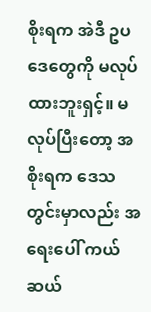စိုးရက အဲဒီ ဥပဒေတွေကို မလုပ်ထားဘူးရှင့်။ မလုပ်ပြီးတော့ အစိုးရက ဒေသတွင်းမှာလည်း အရေးပေါ် ကယ်ဆယ်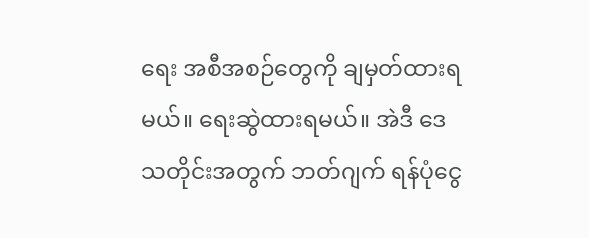ရေး အစီအစဉ်တွေကို ချမှတ်ထားရမယ်။ ရေးဆွဲထားရမယ်။ အဲဒီ ဒေသတိုင်းအတွက် ဘတ်ဂျက် ရန်ပုံငွေ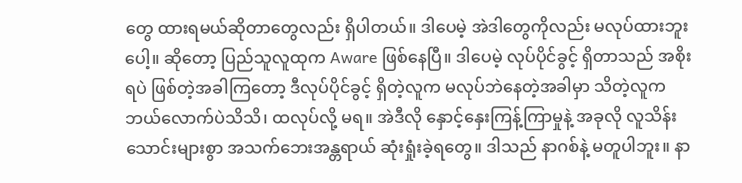တွေ ထားရမယ်ဆိုတာတွေလည်း ရှိပါတယ်။ ဒါပေမဲ့ အဲဒါတွေကိုလည်း မလုပ်ထားဘူးပေါ့။ ဆိုတော့ ပြည်သူလူထုက Aware ဖြစ်နေပြီ။ ဒါပေမဲ့ လုပ်ပိုင်ခွင့် ရှိတာသည် အစိုးရပဲ ဖြစ်တဲ့အခါကြတော့ ဒီလုပ်ပိုင်ခွင့် ရှိတဲ့လူက မလုပ်ဘဲနေတဲ့အခါမှာ သိတဲ့လူက ဘယ်လောက်ပဲသိသိ၊ ထလုပ်လို့ မရ။ အဲဒီလို နှောင့်နှေးကြန့်ကြာမှုနဲ့ အခုလို လူသိန်းသောင်းများစွာ အသက်ဘေးအန္တရာယ် ဆုံးရှုံးခဲ့ရတွေ။ ဒါသည် နာဂစ်နဲ့ မတူပါဘူး။ နာ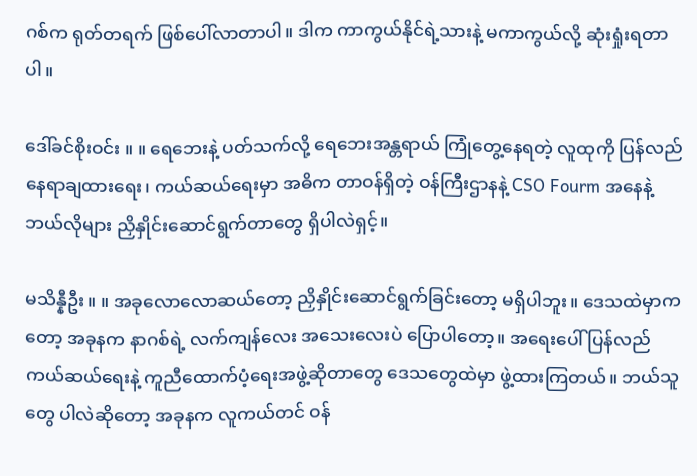ဂစ်က ရုတ်တရက် ဖြစ်ပေါ်လာတာပါ။ ဒါက ကာကွယ်နိုင်ရဲ့သားနဲ့ မကာကွယ်လို့ ဆုံးရှုံးရတာပါ။

ဒေါ်ခင်စိုးဝင်း ။ ။ ရေဘေးနဲ့ ပတ်သက်လို့ ရေဘေးအန္တရာယ် ကြုံတွေ့နေရတဲ့ လူထုကို ပြန်လည်နေရာချထားရေး၊ ကယ်ဆယ်ရေးမှာ အဓိက တာဝန်ရှိတဲ့ ဝန်ကြီးဌာနနဲ့ CSO Fourm အနေနဲ့ ဘယ်လိုများ ညှိနှိုင်းဆောင်ရွက်တာတွေ ရှိပါလဲရှင့်။

မသိန္နီဦး ။ ။ အခုလောလောဆယ်တော့ ညှိနှိုင်းဆောင်ရွက်ခြင်းတော့ မရှိပါဘူး။ ဒေသထဲမှာကတော့ အခုနက နာဂစ်ရဲ့ လက်ကျန်လေး အသေးလေးပဲ ပြောပါတော့။ အရေးပေါ် ပြန်လည်ကယ်ဆယ်ရေးနဲ့ ကူညီထောက်ပံ့ရေးအဖွဲ့ဆိုတာတွေ ဒေသတွေထဲမှာ ဖွဲ့ထားကြတယ်။ ဘယ်သူတွေ ပါလဲဆိုတော့ အခုနက လူကယ်တင် ဝန်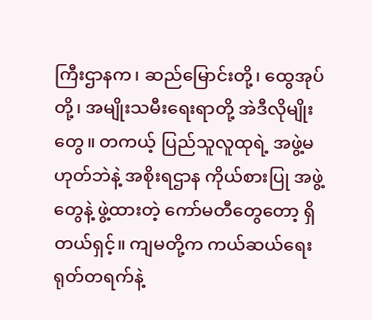ကြီးဌာနက၊ ဆည်မြောင်းတို့၊ ထွေအုပ်တို့၊ အမျိုးသမီးရေးရာတို့ အဲဒီလိုမျိုးတွေ။ တကယ့် ပြည်သူလူထုရဲ့ အဖွဲ့မဟုတ်ဘဲနဲ့ အစိုးရဌာန ကိုယ်စားပြု အဖွဲ့တွေနဲ့ ဖွဲ့ထားတဲ့ ကော်မတီတွေတော့ ရှိတယ်ရှင့်။ ကျမတို့က ကယ်ဆယ်ရေး ရုတ်တရက်နဲ့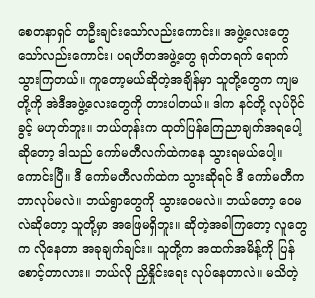စေတနာရှင် တဦးချင်းသော်လည်းကောင်း။ အဖွဲ့လေးတွေသော်လည်းကောင်း၊ ပရဟိတအဖွဲ့တွေ ရုတ်တရက် ရောက်သွားကြတယ်။ ကူတော့မယ်ဆိုတဲ့အချိန်မှာ သူတို့တွေက ကျမတို့ကို အဲဒီအဖွဲ့လေးတွေကို တားပါတယ်။ ဒါက နင်တို့ လုပ်ပိုင်ခွင့် မဟုတ်ဘူး။ ဘယ်တုန်းက ထုတ်ပြန်ကြေညာချက်အရပေါ့ ဆိုတော့ ဒါသည် ကော်မတီလက်ထဲကနေ သွားရမယ်ပေါ့။ ကောင်းပြီ။ ဒီ ကော်မတီလက်ထဲက သွားဆိုရင် ဒီ ကော်မတီက ဘာလုပ်မလဲ။ ဘယ်ရွာတွေကို သွားဝေမလဲ။ ဘယ်တော့ ဝေမလဲဆိုတော့ သူတို့မှာ အဖြေမရှိဘူး။ ဆိုတဲ့အခါကြတော့ လူတွေက လိုနေတာ အခုချက်ချင်း။ သူတို့က အထက်အမိန့်ကို ပြန်စောင့်တာလား။ ဘယ်လို ညှိနှိုင်းရေး လုပ်နေတာလဲ။ မသိတဲ့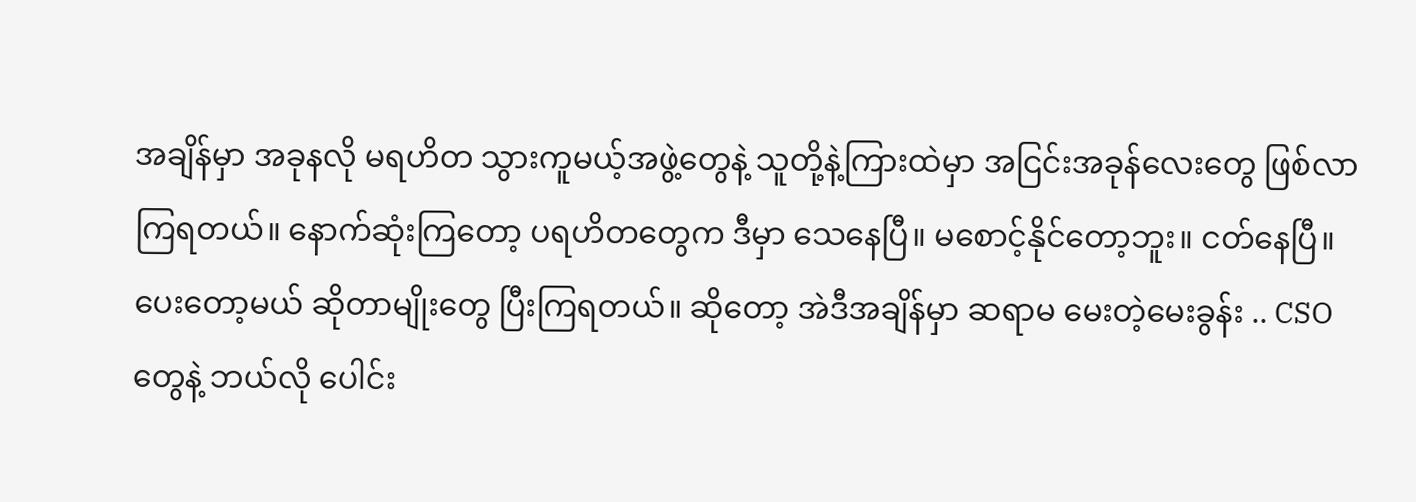အချိန်မှာ အခုနလို မရဟိတ သွားကူမယ့်အဖွဲ့တွေနဲ့ သူတို့နဲ့ကြားထဲမှာ အငြင်းအခုန်လေးတွေ ဖြစ်လာကြရတယ်။ နောက်ဆုံးကြတော့ ပရဟိတတွေက ဒီမှာ သေနေပြီ။ မစောင့်နိုင်တော့ဘူး။ ငတ်နေပြီ။ ပေးတော့မယ် ဆိုတာမျိုးတွေ ပြီးကြရတယ်။ ဆိုတော့ အဲဒီအချိန်မှာ ဆရာမ မေးတဲ့မေးခွန်း .. CSO တွေနဲ့ ဘယ်လို ပေါင်း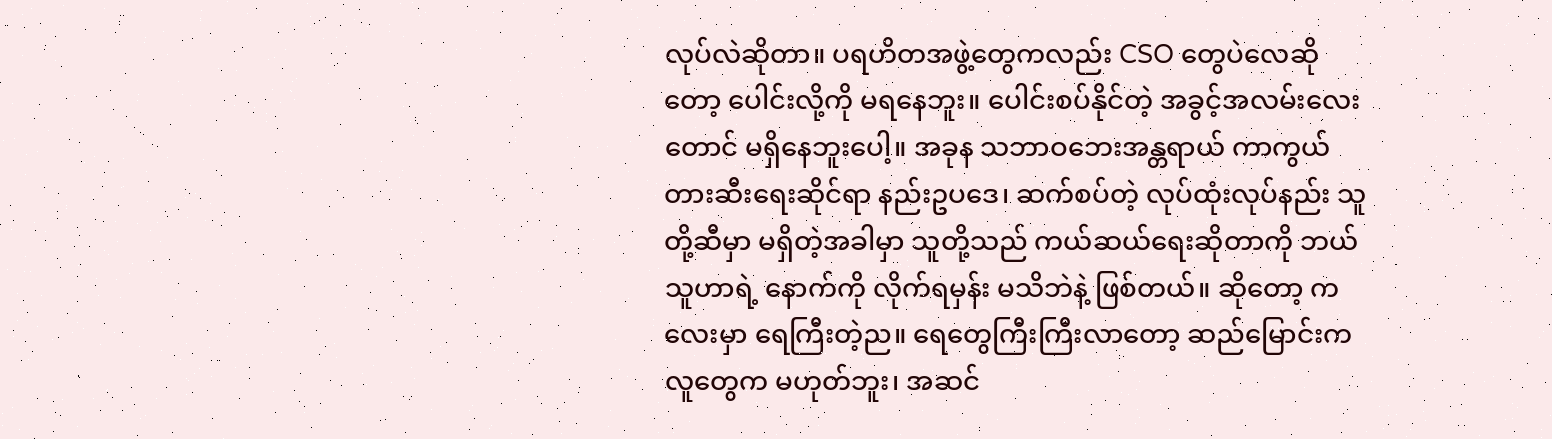လုပ်လဲဆိုတာ။ ပရဟိတအဖွဲ့တွေကလည်း CSO တွေပဲလေဆိုတော့ ပေါင်းလို့ကို မရနေဘူး။ ပေါင်းစပ်နိုင်တဲ့ အခွင့်အလမ်းလေးတောင် မရှိနေဘူးပေါ့။ အခုန သဘာဝဘေးအန္တရာယ် ကာကွယ်တားဆီးရေးဆိုင်ရာ နည်းဥပဒေ၊ ဆက်စပ်တဲ့ လုပ်ထုံးလုပ်နည်း သူတို့ဆီမှာ မရှိတဲ့အခါမှာ သူတို့သည် ကယ်ဆယ်ရေးဆိုတာကို ဘယ်သူဟာရဲ့ နောက်ကို လိုက်ရမှန်း မသိဘဲနဲ့ ဖြစ်တယ်။ ဆိုတော့ ကလေးမှာ ရေကြီးတဲ့ည။ ရေတွေကြီးကြီးလာတော့ ဆည်မြောင်းက လူတွေက မဟုတ်ဘူး၊ အဆင်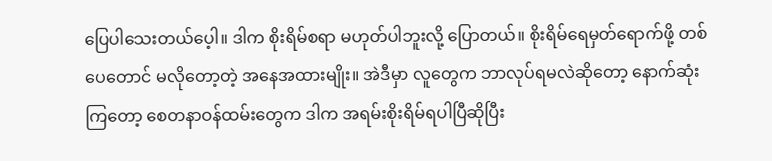ပြေပါသေးတယ်ပေ့ါ။ ဒါက စိုးရိမ်စရာ မဟုတ်ပါဘူးလို့ ပြောတယ်။ စိုးရိမ်ရေမှတ်ရောက်ဖို့ တစ်ပေတောင် မလိုတော့တဲ့ အနေအထားမျိုး။ အဲဒီမှာ လူတွေက ဘာလုပ်ရမလဲဆိုတော့ နောက်ဆုံးကြတော့ စေတနာဝန်ထမ်းတွေက ဒါက အရမ်းစိုးရိမ်ရပါပြီဆိုပြီး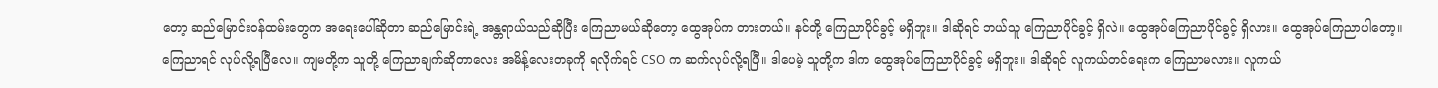တော့ ဆည်မြောင်းဝန်ထမ်းတွေက အရေးပေါ်ဆိုတာ ဆည်မြောင်းရဲ့ အန္တရာယ်သည်ဆိုပြီး ကြေညာမယ်ဆိုတော့ ထွေအုပ်က တားတယ်။ နင်တို့ ကြေညာပိုင်ခွင့် မရှိဘူး။ ဒါဆိုရင် ဘယ်သူ ကြေညာပိုင်ခွင့် ရှိလဲ။ ထွေအုပ်ကြေညာပိုင်ခွင့် ရှိလား။ ထွေအုပ်ကြေညာပါတော့။ ကြေညာရင် လုပ်လို့ရပြီလေ။ ကျမတို့က သူတို့ ကြေညာချက်ဆိုတာလေး အမိန့်လေးတခုကို ရလိုက်ရင် CSO က ဆက်လုပ်လို့ရပြီ။ ဒါပေမဲ့ သူတို့က ဒါက ထွေအုပ်ကြေညာပိုင်ခွင့် မရှိဘူး။ ဒါဆိုရင် လူကယ်တင်ရေးက ကြေညာမလား။ လူကယ်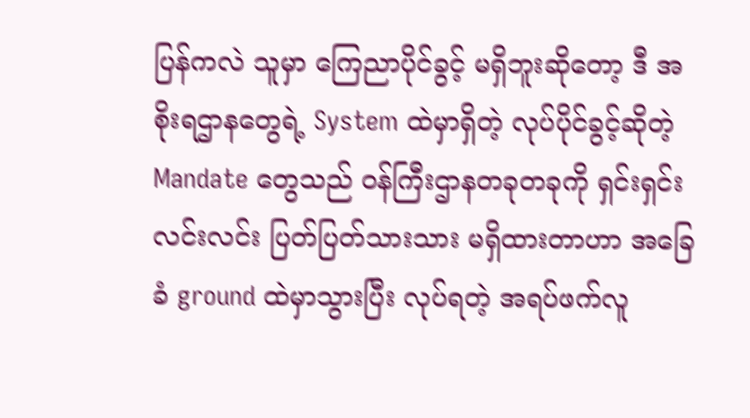ပြန်ကလဲ သူမှာ ကြေညာပိုင်ခွင့် မရှိဘူးဆိုတော့ ဒီ အစိုးရဌာနတွေရဲ့ System ထဲမှာရှိတဲ့ လုပ်ပိုင်ခွင့်ဆိုတဲ့ Mandate တွေသည် ဝန်ကြီးဌာနတခုတခုကို ရှင်းရှင်းလင်းလင်း ပြတ်ပြတ်သားသား မရှိထားတာဟာ အခြေခံ ground ထဲမှာသွားပြီး လုပ်ရတဲ့ အရပ်ဖက်လူ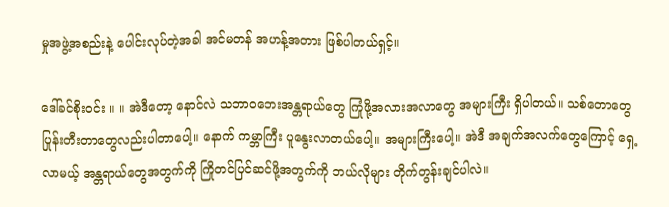မှုအဖွဲ့အစည်းနဲ့ ပေါင်းလုပ်တဲ့အခါ အင်မတန် အဟန့်အတား ဖြစ်ပါတယ်ရှင့်။

ဒေါ်ခင်စိုးဝင်း ။ ။ အဲဒီတော့ နောင်လဲ သဘာဝဘေးအန္တရာယ်တွေ ကြုံဖို့အလားအလာတွေ အများကြီး ရှိပါတယ်။ သစ်တောတွေ ပြုန်းတီးတာတွေလည်းပါတာပေါ့။ နောက် ကမ္ဘာကြီး ပူနွေးလာတယ်ပေါ့။ အများကြီးပေါ့။ အဲဒီ အချက်အလက်တွေကြောင့် ရှေ့လာမယ့် အန္တရာယ်တွေအတွက်ကို ကြိုတင်ပြင်ဆင်ဖို့အတွက်ကို ဘယ်လိုများ တိုက်တွန်းချင်ပါလဲ။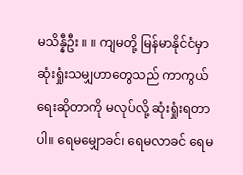မသိန္နီဦး ။ ။ ကျမတို့ မြန်မာနိုင်ငံမှာ ဆုံးရှုံးသမျှဟာတွေသည် ကာကွယ်ရေးဆိုတာကို မလုပ်လို့ ဆုံးရှုံးရတာပါ။ ရေမမျှောခင်၊ ရေမလာခင် ရေမ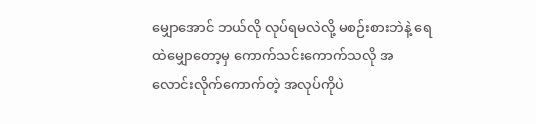မျှောအောင် ဘယ်လို လုပ်ရမလဲလို့ မစဉ်းစားဘဲနဲ့ ရေထဲမျှောတော့မှ ကောက်သင်းကောက်သလို အလောင်းလိုက်ကောက်တဲ့ အလုပ်ကိုပဲ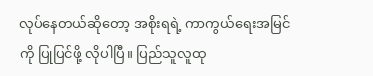လုပ်နေတယ်ဆိုတော့ အစိုးရရဲ့ ကာကွယ်ရေးအမြင်ကို ပြုပြင်ဖို့ လိုပါပြီ။ ပြည်သူလူထု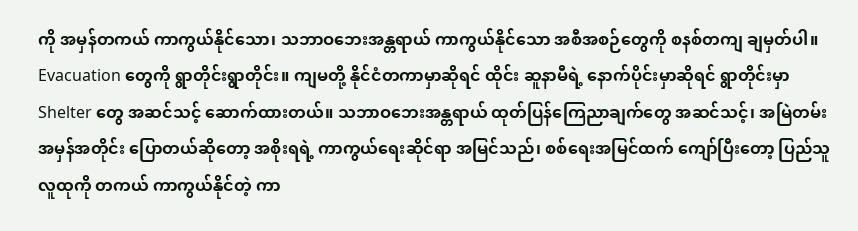ကို အမှန်တကယ် ကာကွယ်နိုင်သော၊ သဘာဝဘေးအန္တရာယ် ကာကွယ်နိုင်သော အစီအစဉ်တွေကို စနစ်တကျ ချမှတ်ပါ။ Evacuation တွေကို ရွာတိုင်းရွာတိုင်း။ ကျမတို့ နိုင်ငံတကာမှာဆိုရင် ထိုင်း ဆူနာမီရဲ့ နောက်ပိုင်းမှာဆိုရင် ရွာတိုင်းမှာ Shelter တွေ အဆင်သင့် ဆောက်ထားတယ်။ သဘာဝဘေးအန္တရာယ် ထုတ်ပြန်ကြေညာချက်တွေ အဆင်သင့်၊ အမြဲတမ်း အမှန်အတိုင်း ပြောတယ်ဆိုတော့ အစိုးရရဲ့ ကာကွယ်ရေးဆိုင်ရာ အမြင်သည်၊ စစ်ရေးအမြင်ထက် ကျော်ပြီးတော့ ပြည်သူလူထုကို တကယ် ကာကွယ်နိုင်တဲ့ ကာ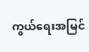ကွယ်ရေးအမြင်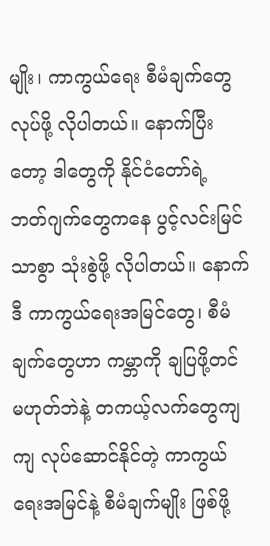မျိုး၊ ကာကွယ်ရေး စီမံချက်တွေ လုပ်ဖို့ လိုပါတယ်။ နောက်ပြီးတော့ ဒါတွေကို နိုင်ငံတော်ရဲ့ ဘတ်ဂျက်တွေကနေ ပွင့်လင်းမြင်သာစွာ သုံးစွဲဖို့ လိုပါတယ်။ နောက် ဒီ ကာကွယ်ရေးအမြင်တွေ၊ စီမံချက်တွေဟာ ကမ္ဘာကို ချပြဖို့တင် မဟုတ်ဘဲနဲ့ တကယ့်လက်တွေကျကျ လုပ်ဆောင်နိုင်တဲ့ ကာကွယ်ရေးအမြင်နဲ့ စီမံချက်မျိုး ဖြစ်ဖို့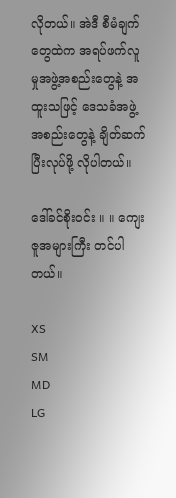လိုတယ်။ အဲဒီ စီမံချက်တွေထဲက အရပ်ဖက်လူမှုအဖွဲ့အစည်းတွေနဲ့ အထူးသဖြင့် ဒေသခံအဖွဲ့အစည်းတွေနဲ့ ချိတ်ဆက်ပြီးလုပ်ဖို့ လိုပါတယ်။

ဒေါ်ခင်စိုးဝင်း ။ ။ ကျေးဇူအများကြီး တင်ပါတယ်။

XS
SM
MD
LG